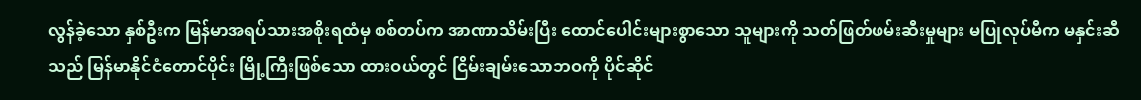လွန်ခဲ့သော နှစ်ဦးက မြန်မာအရပ်သားအစိုးရထံမှ စစ်တပ်က အာဏာသိမ်းပြီး ထောင်ပေါင်းများစွာသော သူများကို သတ်ဖြတ်ဖမ်းဆီးမှုများ မပြုလုပ်မီက မနှင်းဆီသည် မြန်မာနိုင်ငံတောင်ပိုင်း မြို့ကြီးဖြစ်သော ထားဝယ်တွင် ငြိမ်းချမ်းသောဘဝကို ပိုင်ဆိုင်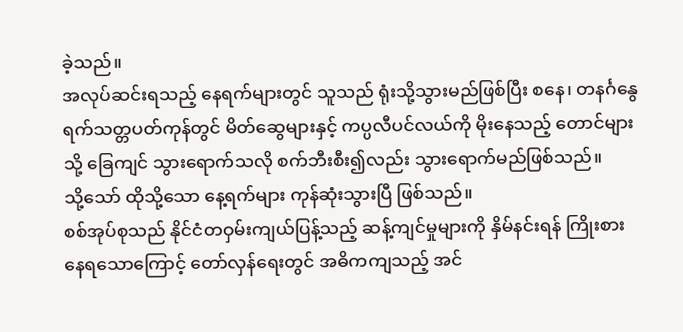ခဲ့သည်။
အလုပ်ဆင်းရသည့် နေရက်များတွင် သူသည် ရုံးသို့သွားမည်ဖြစ်ပြီး စနေ၊ တနင်္ဂနွေ ရက်သတ္တပတ်ကုန်တွင် မိတ်ဆွေများနှင့် ကပ္ပလီပင်လယ်ကို မိုးနေသည့် တောင်များသို့ ခြေကျင် သွားရောက်သလို စက်ဘီးစီး၍လည်း သွားရောက်မည်ဖြစ်သည်။
သို့သော် ထိုသို့သော နေ့ရက်များ ကုန်ဆုံးသွားပြီ ဖြစ်သည်။
စစ်အုပ်စုသည် နိုင်ငံတဝှမ်းကျယ်ပြန့်သည့် ဆန့်ကျင်မှုများကို နှိမ်နင်းရန် ကြိုးစားနေရသောကြောင့် တော်လှန်ရေးတွင် အဓိကကျသည့် အင်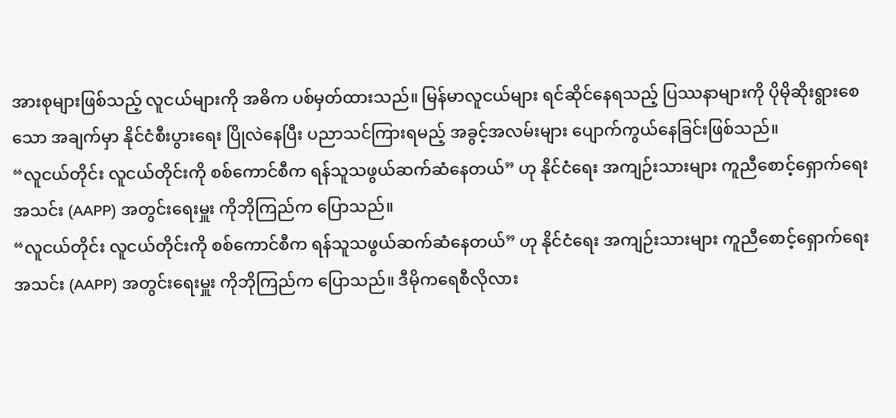အားစုများဖြစ်သည့် လူငယ်များကို အဓိက ပစ်မှတ်ထားသည်။ မြန်မာလူငယ်များ ရင်ဆိုင်နေရသည့် ပြဿနာများကို ပိုမိုဆိုးရွားစေသော အချက်မှာ နိုင်ငံစီးပွားရေး ပြိုလဲနေပြီး ပညာသင်ကြားရမည့် အခွင့်အလမ်းများ ပျောက်ကွယ်နေခြင်းဖြစ်သည်။
“လူငယ်တိုင်း လူငယ်တိုင်းကို စစ်ကောင်စီက ရန်သူသဖွယ်ဆက်ဆံနေတယ်” ဟု နိုင်ငံရေး အကျဉ်းသားများ ကူညီစောင့်ရှောက်ရေးအသင်း (AAPP) အတွင်းရေးမှူး ကိုဘိုကြည်က ပြောသည်။
“လူငယ်တိုင်း လူငယ်တိုင်းကို စစ်ကောင်စီက ရန်သူသဖွယ်ဆက်ဆံနေတယ်” ဟု နိုင်ငံရေး အကျဉ်းသားများ ကူညီစောင့်ရှောက်ရေးအသင်း (AAPP) အတွင်းရေးမှူး ကိုဘိုကြည်က ပြောသည်။ ဒီမိုကရေစီလိုလား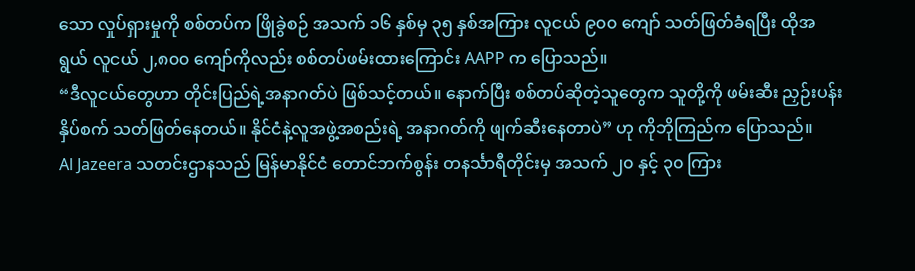သော လှုပ်ရှားမှုကို စစ်တပ်က ဖြိုခွဲစဉ် အသက် ၁၆ နှစ်မှ ၃၅ နှစ်အကြား လူငယ် ၉၀၀ ကျော် သတ်ဖြတ်ခံရပြီး ထိုအရွယ် လူငယ် ၂,၈၀၀ ကျော်ကိုလည်း စစ်တပ်ဖမ်းထားကြောင်း AAPP က ပြောသည်။
“ဒီလူငယ်တွေဟာ တိုင်းပြည်ရဲ့အနာဂတ်ပဲ ဖြစ်သင့်တယ်။ နောက်ပြီး စစ်တပ်ဆိုတဲ့သူတွေက သူတို့ကို ဖမ်းဆီး ညှဉ်းပန်းနှိပ်စက် သတ်ဖြတ်နေတယ်။ နိုင်ငံနဲ့လူအဖွဲ့အစည်းရဲ့ အနာဂတ်ကို ဖျက်ဆီးနေတာပဲ” ဟု ကိုဘိုကြည်က ပြောသည်။
Al Jazeera သတင်းဌာနသည် မြန်မာနိုင်ငံ တောင်ဘက်စွန်း တနင်္သာရီတိုင်းမှ အသက် ၂၀ နှင့် ၃၀ ကြား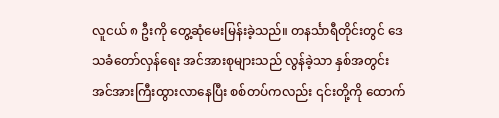လူငယ် ၈ ဦးကို တွေ့ဆုံမေးမြန်းခဲ့သည်။ တနင်္သာရီတိုင်းတွင် ဒေသခံတော်လှန်ရေး အင်အားစုများသည် လွန်ခဲ့သာ နှစ်အတွင်း အင်အားကြီးထွားလာနေပြီး စစ်တပ်ကလည်း ၎င်းတို့ကို ထောက်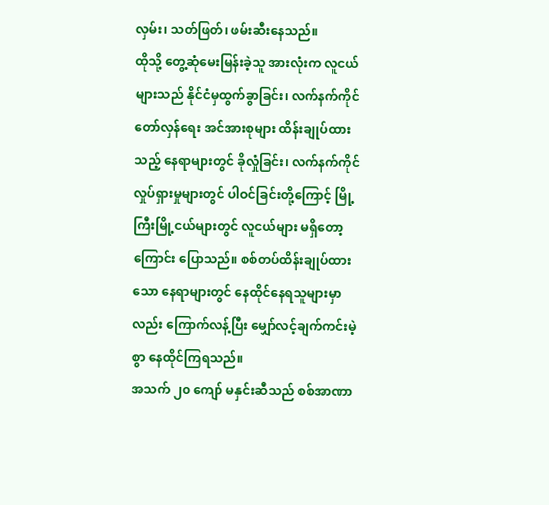လှမ်း၊ သတ်ဖြတ်၊ ဖမ်းဆီးနေသည်။
ထိုသို့ တွေ့ဆုံမေးမြန်းခဲ့သူ အားလုံးက လူငယ်များသည် နိုင်ငံမှထွက်ခွာခြင်း၊ လက်နက်ကိုင်တော်လှန်ရေး အင်အားစုများ ထိန်းချုပ်ထားသည့် နေရာများတွင် ခိုလှုံခြင်း၊ လက်နက်ကိုင် လှုပ်ရှားမှုများတွင် ပါဝင်ခြင်းတို့ကြောင့် မြို့ကြီးမြို့ငယ်များတွင် လူငယ်များ မရှိတော့ကြောင်း ပြောသည်။ စစ်တပ်ထိန်းချုပ်ထားသော နေရာများတွင် နေထိုင်နေရသူများမှာလည်း ကြောက်လန့်ပြီး မျှော်လင့်ချက်ကင်းမဲ့စွာ နေထိုင်ကြရသည်။
အသက် ၂၀ ကျော် မနှင်းဆီသည် စစ်အာဏာ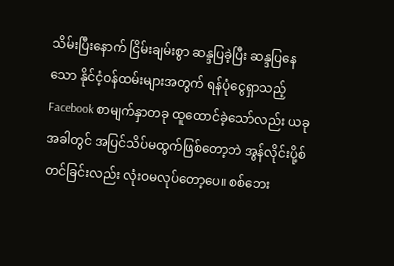သိမ်းပြီးနောက် ငြိမ်းချမ်းစွာ ဆန္ဒပြခဲ့ပြီး ဆန္ဒပြနေသော နိုင်ငံ့ဝန်ထမ်းများအတွက် ရန်ပုံငွေရှာသည့် Facebook စာမျက်နှာတခု ထူထောင်ခဲ့သော်လည်း ယခုအခါတွင် အပြင်သိပ်မထွက်ဖြစ်တော့ဘဲ အွန်လိုင်းပို့စ်တင်ခြင်းလည်း လုံးဝမလုပ်တော့ပေ။ စစ်ဘေး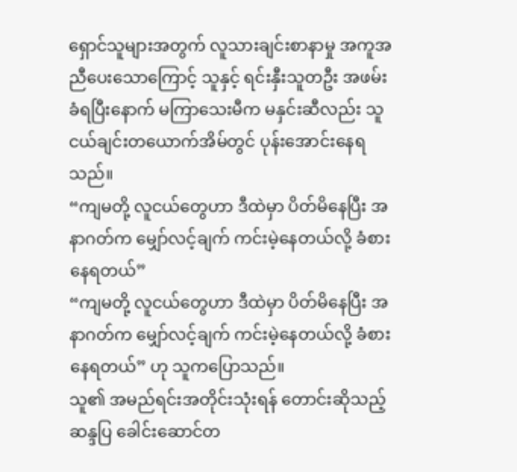ရှောင်သူများအတွက် လူသားချင်းစာနာမှု အကူအညီပေးသောကြောင့် သူနှင့် ရင်းနှီးသူတဦး အဖမ်းခံရပြီးနောက် မကြာသေးမီက မနှင်းဆီလည်း သူငယ်ချင်းတယောက်အိမ်တွင် ပုန်းအောင်းနေရသည်။
“ကျမတို့ လူငယ်တွေဟာ ဒီထဲမှာ ပိတ်မိနေပြီး အနာဂတ်က မျှော်လင့်ချက် ကင်းမဲ့နေတယ်လို့ ခံစားနေရတယ်”
“ကျမတို့ လူငယ်တွေဟာ ဒီထဲမှာ ပိတ်မိနေပြီး အနာဂတ်က မျှော်လင့်ချက် ကင်းမဲ့နေတယ်လို့ ခံစားနေရတယ်” ဟု သူကပြောသည်။
သူ၏ အမည်ရင်းအတိုင်းသုံးရန် တောင်းဆိုသည့် ဆန္ဒပြ ခေါင်းဆောင်တ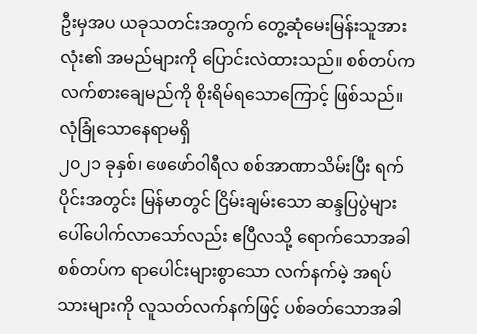ဦးမှအပ ယခုသတင်းအတွက် တွေ့ဆုံမေးမြန်းသူအားလုံး၏ အမည်များကို ပြောင်းလဲထားသည်။ စစ်တပ်က လက်စားချေမည်ကို စိုးရိမ်ရသောကြောင့် ဖြစ်သည်။
လုံခြုံသောနေရာမရှိ
၂၀၂၁ ခုနှစ်၊ ဖေဖော်ဝါရီလ စစ်အာဏာသိမ်းပြီး ရက်ပိုင်းအတွင်း မြန်မာတွင် ငြိမ်းချမ်းသော ဆန္ဒပြပွဲများ ပေါ်ပေါက်လာသော်လည်း ဧပြီလသို့ ရောက်သောအခါ စစ်တပ်က ရာပေါင်းများစွာသော လက်နက်မဲ့ အရပ်သားများကို လူသတ်လက်နက်ဖြင့် ပစ်ခတ်သောအခါ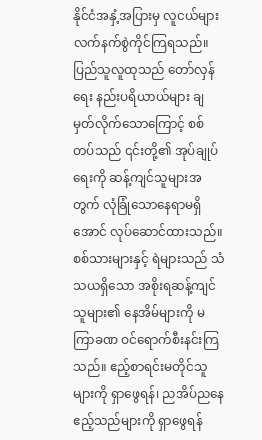နိုင်ငံအနှံ့အပြားမှ လူငယ်များ လက်နက်စွဲကိုင်ကြရသည်။
ပြည်သူလူထုသည် တော်လှန်ရေး နည်းပရိယာယ်များ ချမှတ်လိုက်သောကြောင့် စစ်တပ်သည် ၎င်းတို့၏ အုပ်ချုပ်ရေးကို ဆန့်ကျင်သူများအတွက် လုံခြုံသောနေရာမရှိအောင် လုပ်ဆောင်ထားသည်။ စစ်သားများနှင့် ရဲများသည် သံသယရှိသော အစိုးရဆန့်ကျင်သူများ၏ နေအိမ်များကို မကြာခဏ ဝင်ရောက်စီးနင်းကြသည်။ ဧည့်စာရင်းမတိုင်သူများကို ရှာဖွေရန်၊ ညအိပ်ညနေ ဧည့်သည်များကို ရှာဖွေရန်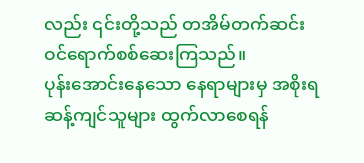လည်း ၎င်းတို့သည် တအိမ်တက်ဆင်း ဝင်ရောက်စစ်ဆေးကြသည်။
ပုန်းအောင်းနေသော နေရာများမှ အစိုးရဆန့်ကျင်သူများ ထွက်လာစေရန်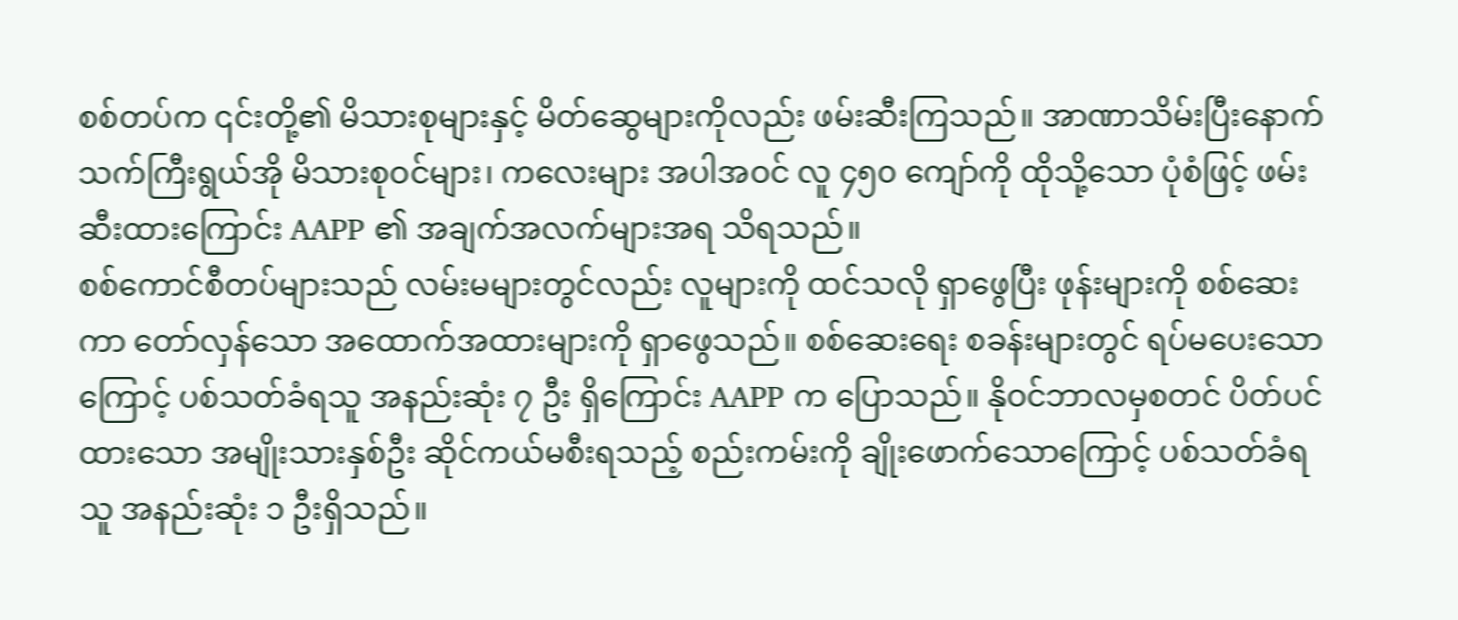စစ်တပ်က ၎င်းတို့၏ မိသားစုများနှင့် မိတ်ဆွေများကိုလည်း ဖမ်းဆီးကြသည်။ အာဏာသိမ်းပြီးနောက် သက်ကြီးရွယ်အို မိသားစုဝင်များ၊ ကလေးများ အပါအဝင် လူ ၄၅၀ ကျော်ကို ထိုသို့သော ပုံစံဖြင့် ဖမ်းဆီးထားကြောင်း AAPP ၏ အချက်အလက်များအရ သိရသည်။
စစ်ကောင်စီတပ်များသည် လမ်းမများတွင်လည်း လူများကို ထင်သလို ရှာဖွေပြီး ဖုန်းများကို စစ်ဆေးကာ တော်လှန်သော အထောက်အထားများကို ရှာဖွေသည်။ စစ်ဆေးရေး စခန်းများတွင် ရပ်မပေးသောကြောင့် ပစ်သတ်ခံရသူ အနည်းဆုံး ၇ ဦး ရှိကြောင်း AAPP က ပြောသည်။ နိုဝင်ဘာလမှစတင် ပိတ်ပင်ထားသော အမျိုးသားနှစ်ဦး ဆိုင်ကယ်မစီးရသည့် စည်းကမ်းကို ချိုးဖောက်သောကြောင့် ပစ်သတ်ခံရသူ အနည်းဆုံး ၁ ဦးရှိသည်။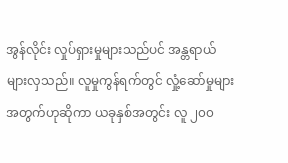အွန်လိုင်း လှုပ်ရှားမှုများသည်ပင် အန္တရာယ်များလှသည်။ လူမှုကွန်ရက်တွင် လှုံ့ဆော်မှုများအတွက်ဟုဆိုကာ ယခုနှစ်အတွင်း လူ ၂၀၀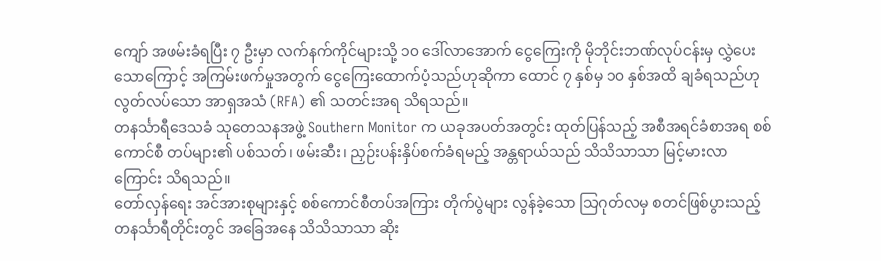ကျော် အဖမ်းခံရပြီး ၇ ဦးမှာ လက်နက်ကိုင်များသို့ ၁၀ ဒေါ်လာအောက် ငွေကြေးကို မိုဘိုင်းဘဏ်လုပ်ငန်းမှ လွှဲပေးသောကြောင့် အကြမ်းဖက်မှုအတွက် ငွေကြေးထောက်ပံ့သည်ဟုဆိုကာ ထောင် ၇ နှစ်မှ ၁၀ နှစ်အထိ ချခံရသည်ဟု လွတ်လပ်သော အာရှအသံ (RFA) ၏ သတင်းအရ သိရသည်။
တနင်္သာရီဒေသခံ သုတေသနအဖွဲ့ Southern Monitor က ယခုအပတ်အတွင်း ထုတ်ပြန်သည့် အစီအရင်ခံစာအရ စစ်ကောင်စီ တပ်များ၏ ပစ်သတ်၊ ဖမ်းဆီး၊ ညှဉ်းပန်းနှိပ်စက်ခံရမည့် အန္တရာယ်သည် သိသိသာသာ မြင့်မားလာကြောင်း သိရသည်။
တော်လှန်ရေး အင်အားစုများနှင့် စစ်ကောင်စီတပ်အကြား တိုက်ပွဲများ လွန်ခဲ့သော သြဂုတ်လမှ စတင်ဖြစ်ပွားသည့် တနင်္သာရီတိုင်းတွင် အခြေအနေ သိသိသာသာ ဆိုး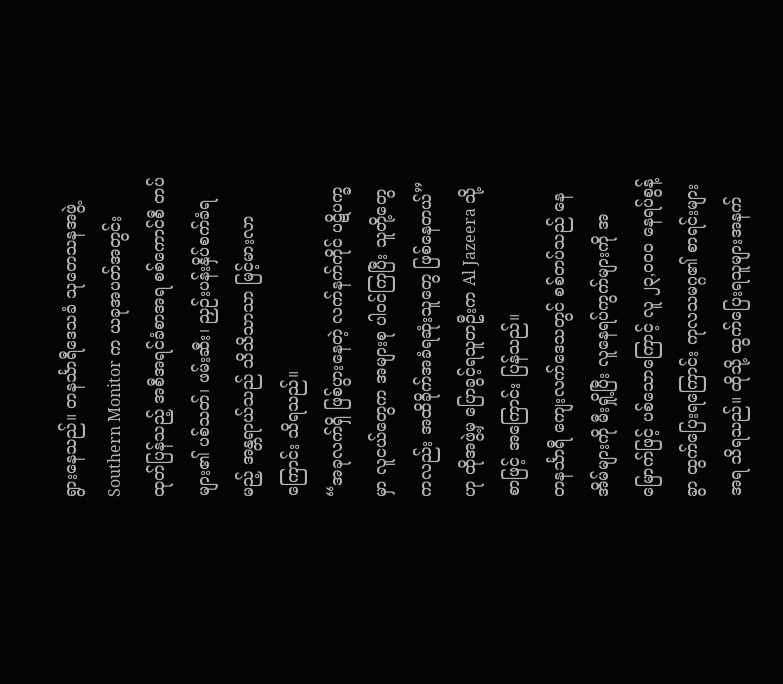ရွားနေသည်။ တနင်္သာရီဒေသခံ သုတေသနအဖွဲ့ Southern Monitor က ယခုအပတ်အတွင်း ထုတ်ပြန်သည့် အစီအရင်ခံစာအရ စစ်ကောင်စီ တပ်များ၏ ပစ်သတ်၊ ဖမ်းဆီး၊ ညှဉ်းပန်းနှိပ်စက်ခံရမည့် အန္တရာယ်သည် သိသိသာသာ မြင့်မားလာကြောင်း သိရသည်။
“အခုလက်ရှိ ဖြစ်ပွားနေတဲ့ လက်နက်ကိုင် ပဋိပက္ခမှာ လူငယ်တွေက အများစု ပါဝင်ကြပြီး သူတို့တွေကလည်း အထိခိုက်အခံရဆုံးသူတွေ ဖြစ်နေတယ်” ဟု ထိုအဖွဲ့မှ ပြောခွင့်ရသူတဦးက Al Jazeera သို့ စာဖြင့် အကြောင်း ပြန်သည်။
တနင်္သာရီ ကျေးလက်ဒေသတွင် စစ်တပ်သည် နေအိမ်များကို မီးရှို့ပြီး လူနေရပ်ကွက်များကို အမြောက်ဖြင့် ပစ်သောကြောင့် လူ ၂၃,၀၀၀ နေရပ်စွန့်ခွာ ထွက်ပြေးရကြောင်း ကုလသမဂ္ဂ၏ စာရင်းများအရ သိရသည်။ ထိုသို့ ထွက်ပြေးရသူများအနက်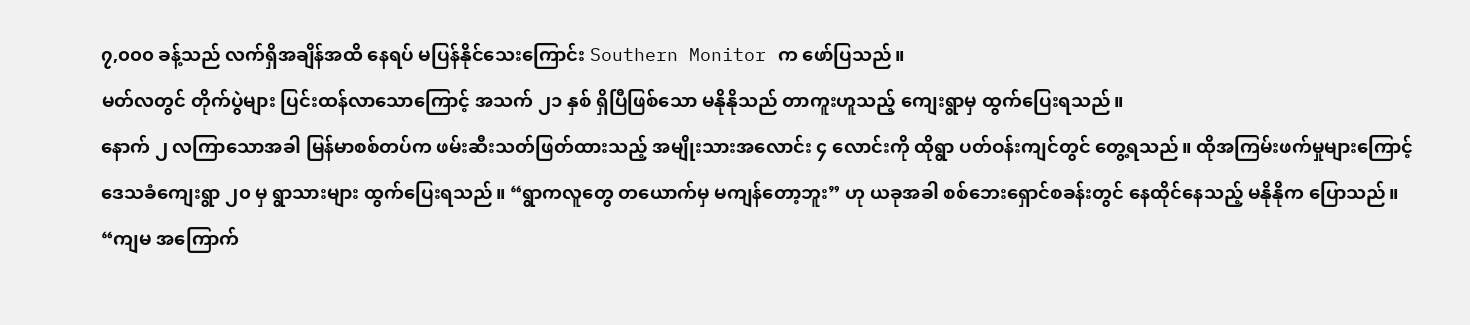၇,၀၀၀ ခန့်သည် လက်ရှိအချိန်အထိ နေရပ် မပြန်နိုင်သေးကြောင်း Southern Monitor က ဖော်ပြသည်။
မတ်လတွင် တိုက်ပွဲများ ပြင်းထန်လာသောကြောင့် အသက် ၂၁ နှစ် ရှိပြီဖြစ်သော မနိုနိုသည် တာကူးဟူသည့် ကျေးရွာမှ ထွက်ပြေးရသည်။
နောက် ၂ လကြာသောအခါ မြန်မာစစ်တပ်က ဖမ်းဆီးသတ်ဖြတ်ထားသည့် အမျိုးသားအလောင်း ၄ လောင်းကို ထိုရွာ ပတ်ဝန်းကျင်တွင် တွေ့ရသည်။ ထိုအကြမ်းဖက်မှုများကြောင့် ဒေသခံကျေးရွာ ၂၀ မှ ရွာသားများ ထွက်ပြေးရသည်။ “ရွာကလူတွေ တယောက်မှ မကျန်တော့ဘူး” ဟု ယခုအခါ စစ်ဘေးရှောင်စခန်းတွင် နေထိုင်နေသည့် မနိုနိုက ပြောသည်။ “ကျမ အကြောက်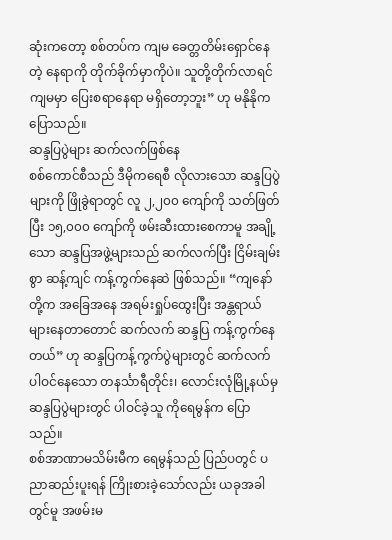ဆုံးကတော့ စစ်တပ်က ကျမ ခေတ္တတိမ်းရှောင်နေတဲ့ နေရာကို တိုက်ခိုက်မှာကိုပဲ။ သူတို့တိုက်လာရင် ကျမမှာ ပြေးစရာနေရာ မရှိတော့ဘူး” ဟု မနိုနိုက ပြောသည်။
ဆန္ဒပြပွဲများ ဆက်လက်ဖြစ်နေ
စစ်ကောင်စီသည် ဒီမိုကရေစီ လိုလားသော ဆန္ဒပြပွဲများကို ဖြိုခွဲရာတွင် လူ ၂,၂၀၀ ကျော်ကို သတ်ဖြတ်ပြီး ၁၅,၀၀၀ ကျော်ကို ဖမ်းဆီးထားစေကာမူ အချို့သော ဆန္ဒပြအဖွဲ့များသည် ဆက်လက်ပြီး ငြိမ်းချမ်းစွာ ဆန့်ကျင် ကန့်ကွက်နေဆဲ ဖြစ်သည်။ “ကျနော်တို့က အခြေအနေ အရမ်းရှုပ်ထွေးပြီး အန္တရာယ်များနေတာတောင် ဆက်လက် ဆန္ဒပြ ကန့်ကွက်နေတယ်” ဟု ဆန္ဒပြကန့်ကွက်ပွဲများတွင် ဆက်လက် ပါဝင်နေသော တနင်္သာရီတိုင်း၊ လောင်းလုံမြို့နယ်မှ ဆန္ဒပြပွဲများတွင် ပါဝင်ခဲ့သူ ကိုရေမွန်က ပြောသည်။
စစ်အာဏာမသိမ်းမီက ရေမွန်သည် ပြည်ပတွင် ပညာဆည်းပူးရန် ကြိုးစားခဲ့သော်လည်း ယခုအခါတွင်မူ အဖမ်းမ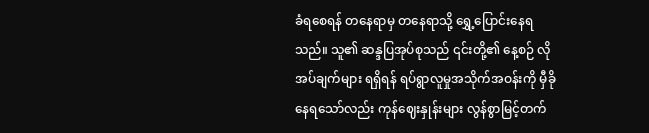ခံရစေရန် တနေရာမှ တနေရာသို့ ရွှေ့ပြောင်းနေရသည်။ သူ၏ ဆန္ဒပြအုပ်စုသည် ၎င်းတို့၏ နေ့စဉ် လိုအပ်ချက်များ ရရှိရန် ရပ်ရွာလူမှုအသိုက်အဝန်းကို မှီခိုနေရသော်လည်း ကုန်ဈေးနှုန်းများ လွန်စွာမြင့်တက်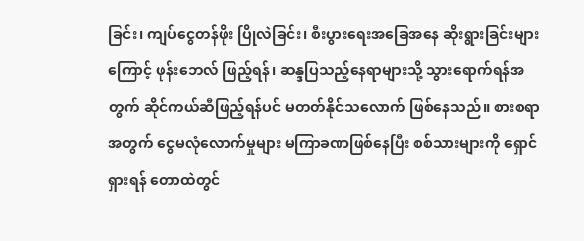ခြင်း၊ ကျပ်ငွေတန်ဖိုး ပြိုလဲခြင်း၊ စီးပွားရေးအခြေအနေ ဆိုးရွားခြင်းများကြောင့် ဖုန်းဘေလ် ဖြည့်ရန်၊ ဆန္ဒပြသည့်နေရာများသို့ သွားရောက်ရန်အတွက် ဆိုင်ကယ်ဆီဖြည့်ရန်ပင် မတတ်နိုင်သလောက် ဖြစ်နေသည်။ စားစရာအတွက် ငွေမလုံလောက်မှုများ မကြာခဏဖြစ်နေပြီး စစ်သားများကို ရှောင်ရှားရန် တောထဲတွင်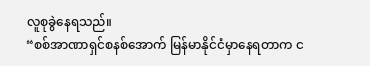လူစုခွဲနေရသည်။
“စစ်အာဏာရှင်စနစ်အောက် မြန်မာနိုင်ငံမှာနေရတာက င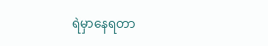ရဲမှာနေရတာ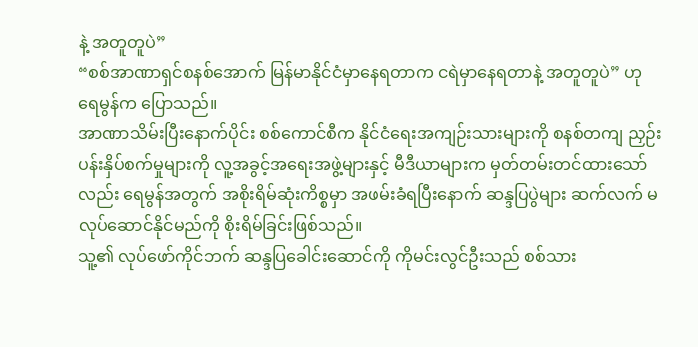နဲ့ အတူတူပဲ”
“စစ်အာဏာရှင်စနစ်အောက် မြန်မာနိုင်ငံမှာနေရတာက ငရဲမှာနေရတာနဲ့ အတူတူပဲ” ဟု ရေမွန်က ပြောသည်။
အာဏာသိမ်းပြီးနောက်ပိုင်း စစ်ကောင်စီက နိုင်ငံရေးအကျဉ်းသားများကို စနစ်တကျ ညှဉ်းပန်းနှိပ်စက်မှုများကို လူ့အခွင့်အရေးအဖွဲ့များနှင့် မီဒီယာများက မှတ်တမ်းတင်ထားသော်လည်း ရေမွန်အတွက် အစိုးရိမ်ဆုံးကိစ္စမှာ အဖမ်းခံရပြီးနောက် ဆန္ဒပြပွဲများ ဆက်လက် မလုပ်ဆောင်နိုင်မည်ကို စိုးရိမ်ခြင်းဖြစ်သည်။
သူ့၏ လုပ်ဖော်ကိုင်ဘက် ဆန္ဒပြခေါင်းဆောင်ကို ကိုမင်းလွင်ဦးသည် စစ်သား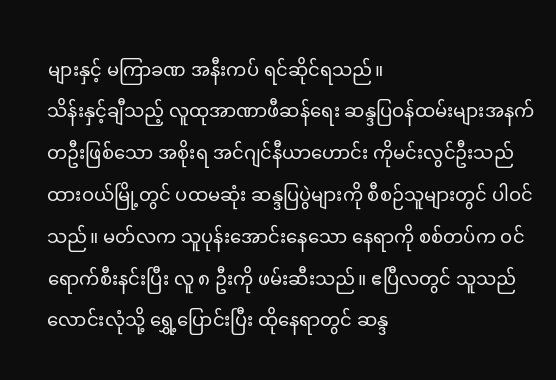များနှင့် မကြာခဏ အနီးကပ် ရင်ဆိုင်ရသည်။
သိန်းနှင့်ချီသည့် လူထုအာဏာဖီဆန်ရေး ဆန္ဒပြဝန်ထမ်းများအနက် တဦးဖြစ်သော အစိုးရ အင်ဂျင်နီယာဟောင်း ကိုမင်းလွင်ဦးသည် ထားဝယ်မြို့တွင် ပထမဆုံး ဆန္ဒပြပွဲများကို စီစဉ်သူများတွင် ပါဝင်သည်။ မတ်လက သူပုန်းအောင်းနေသော နေရာကို စစ်တပ်က ဝင်ရောက်စီးနင်းပြီး လူ ၈ ဦးကို ဖမ်းဆီးသည်။ ဧပြီလတွင် သူသည် လောင်းလုံသို့ ရွှေ့ပြောင်းပြီး ထိုနေရာတွင် ဆန္ဒ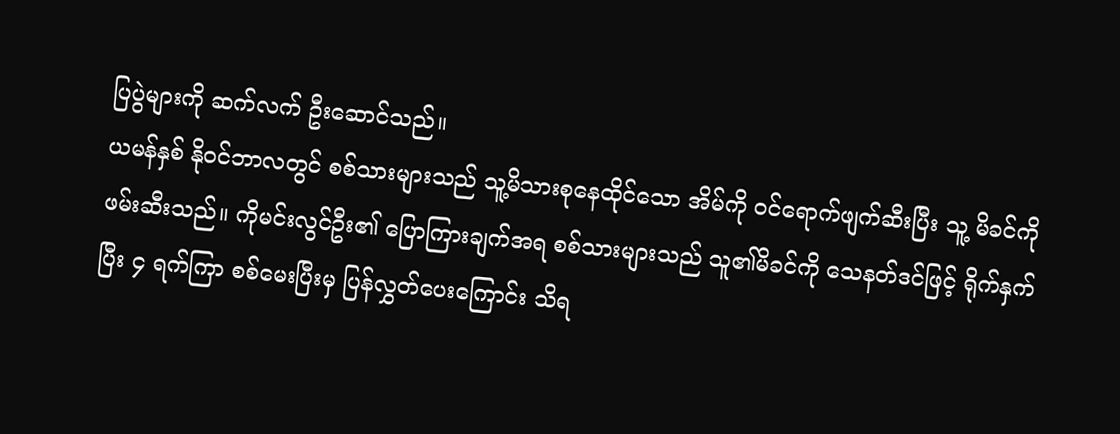ပြပွဲများကို ဆက်လက် ဦးဆောင်သည်။
ယမန်နှစ် နိုဝင်ဘာလတွင် စစ်သားများသည် သူ့မိသားစုနေထိုင်သော အိမ်ကို ဝင်ရောက်ဖျက်ဆီးပြီး သူ့ မိခင်ကို ဖမ်းဆီးသည်။ ကိုမင်းလွင်ဦး၏ ပြောကြားချက်အရ စစ်သားများသည် သူ၏မိခင်ကို သေနတ်ဒင်ဖြင့် ရိုက်နှက်ပြီး ၄ ရက်ကြာ စစ်မေးပြီးမှ ပြန်လွှတ်ပေးကြောင်း သိရ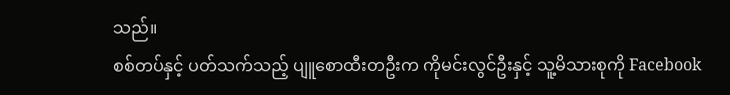သည်။
စစ်တပ်နှင့် ပတ်သက်သည့် ပျူစောထီးတဦးက ကိုမင်းလွင်ဦးနှင့် သူ့မိသားစုကို Facebook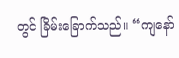တွင် ခြိမ်းခြောက်သည်။ “ကျနော်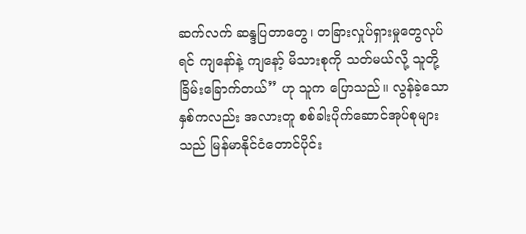ဆက်လက် ဆန္ဒပြတာတွေ၊ တခြားလှုပ်ရှားမှုတွေလုပ်ရင် ကျနော်နဲ့ ကျနော့် မိသားစုကို သတ်မယ်လို့ သူတို့ ခြိမ်းခြောက်တယ်” ဟု သူက ပြောသည်။ လွန်ခဲ့သော နှစ်ကလည်း အလားတူ စစ်ခါးပိုက်ဆောင်အုပ်စုများသည် မြန်မာနိုင်ငံတောင်ပိုင်း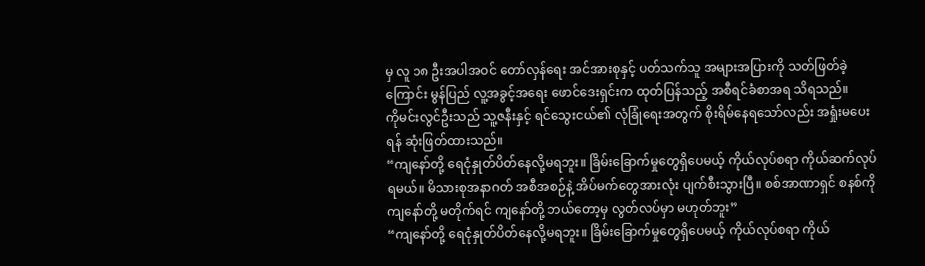မှ လူ ၁၈ ဦးအပါအဝင် တော်လှန်ရေး အင်အားစုနှင့် ပတ်သက်သူ အများအပြားကို သတ်ဖြတ်ခဲ့ကြောင်း မွန်ပြည် လူ့အခွင့်အရေး ဖောင်ဒေးရှင်းက ထုတ်ပြန်သည့် အစီရင်ခံစာအရ သိရသည်။
ကိုမင်းလွင်ဦးသည် သူ့ဇနီးနှင့် ရင်သွေးငယ်၏ လုံခြုံရေးအတွက် စိုးရိမ်နေရသော်လည်း အရှုံးမပေးရန် ဆုံးဖြတ်ထားသည်။
“ကျနော်တို့ ရေငုံနှုတ်ပိတ်နေလို့မရဘူး။ ခြိမ်းခြောက်မှုတွေရှိပေမယ့် ကိုယ်လုပ်စရာ ကိုယ်ဆက်လုပ်ရမယ်။ မိသားစုအနာဂတ် အစီအစဉ်နဲ့ အိပ်မက်တွေအားလုံး ပျက်စီးသွားပြီ။ စစ်အာဏာရှင် စနစ်ကို ကျနော်တို့ မတိုက်ရင် ကျနော်တို့ ဘယ်တော့မှ လွတ်လပ်မှာ မဟုတ်ဘူး”
“ကျနော်တို့ ရေငုံနှုတ်ပိတ်နေလို့မရဘူး။ ခြိမ်းခြောက်မှုတွေရှိပေမယ့် ကိုယ်လုပ်စရာ ကိုယ်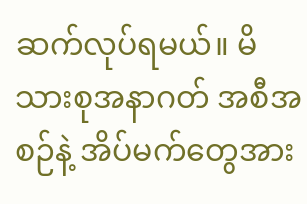ဆက်လုပ်ရမယ်။ မိသားစုအနာဂတ် အစီအစဉ်နဲ့ အိပ်မက်တွေအား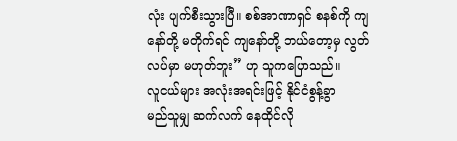လုံး ပျက်စီးသွားပြီ။ စစ်အာဏာရှင် စနစ်ကို ကျနော်တို့ မတိုက်ရင် ကျနော်တို့ ဘယ်တော့မှ လွတ်လပ်မှာ မဟုတ်ဘူး” ဟု သူကပြောသည်။
လူငယ်များ အလုံးအရင်းဖြင့် နိုင်ငံစွန့်ခွာ
မည်သူမျှ ဆက်လက် နေထိုင်လို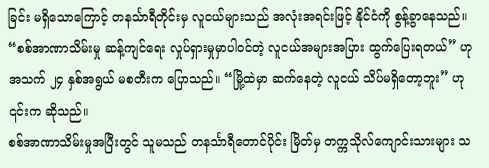ခြင်း မရှိသောကြောင့် တနင်္သာရီတိုင်းမှ လူငယ်များသည် အလုံးအရင်းဖြင့် နိုင်ငံကို စွန့်ခွာနေသည်။
“စစ်အာဏာသိမ်းမှု ဆန့်ကျင်ရေး လှုပ်ရှားမှုမှာပါဝင်တဲ့ လူငယ်အများအပြား ထွက်ပြေးရတယ်” ဟု အသက် ၂၄ နှစ်အရွယ် မစတီးက ပြောသည်။ “မြို့ထဲမှာ ဆက်နေတဲ့ လူငယ် သိပ်မရှိတော့ဘူး” ဟု ၎င်းက ဆိုသည်။
စစ်အာဏာသိမ်းမှုအပြီးတွင် သူမသည် တနင်္သာရီတောင်ပိုင်း မြိတ်မှ တက္ကသိုလ်ကျောင်းသားများ သ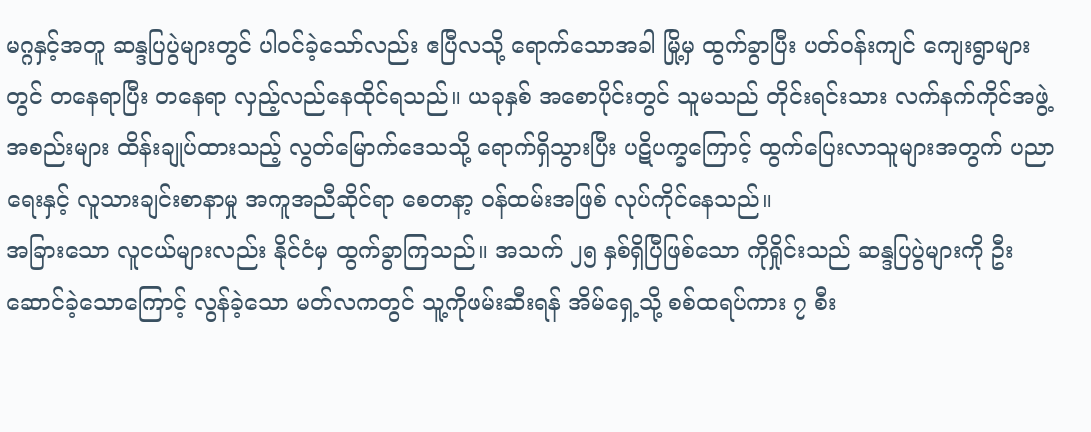မဂ္ဂနှင့်အတူ ဆန္ဒပြပွဲများတွင် ပါဝင်ခဲ့သော်လည်း ဧပြီလသို့ ရောက်သောအခါ မြို့မှ ထွက်ခွာပြီး ပတ်ဝန်းကျင် ကျေးရွာများတွင် တနေရာပြီး တနေရာ လှည့်လည်နေထိုင်ရသည်။ ယခုနှစ် အစောပိုင်းတွင် သူမသည် တိုင်းရင်းသား လက်နက်ကိုင်အဖွဲ့အစည်းများ ထိန်းချုပ်ထားသည့် လွတ်မြောက်ဒေသသို့ ရောက်ရှိသွားပြီး ပဋိပက္ခကြောင့် ထွက်ပြေးလာသူများအတွက် ပညာရေးနှင့် လူသားချင်းစာနာမှု အကူအညီဆိုင်ရာ စေတနာ့ ဝန်ထမ်းအဖြစ် လုပ်ကိုင်နေသည်။
အခြားသော လူငယ်များလည်း နိုင်ငံမှ ထွက်ခွာကြသည်။ အသက် ၂၅ နှစ်ရှိပြီဖြစ်သော ကိုရှိုင်းသည် ဆန္ဒပြပွဲများကို ဦးဆောင်ခဲ့သောကြောင့် လွန်ခဲ့သော မတ်လကတွင် သူ့ကိုဖမ်းဆီးရန် အိမ်ရှေ့သို့ စစ်ထရပ်ကား ၇ စီး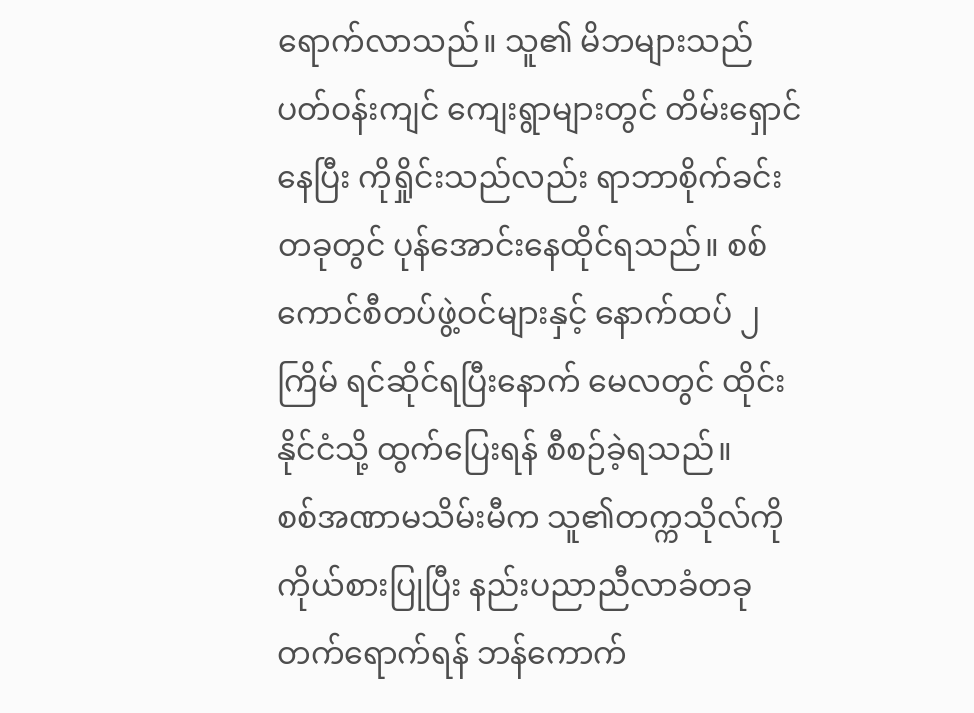ရောက်လာသည်။ သူ၏ မိဘများသည် ပတ်ဝန်းကျင် ကျေးရွာများတွင် တိမ်းရှောင်နေပြီး ကိုရှိုင်းသည်လည်း ရာဘာစိုက်ခင်းတခုတွင် ပုန်အောင်းနေထိုင်ရသည်။ စစ်ကောင်စီတပ်ဖွဲ့ဝင်များနှင့် နောက်ထပ် ၂ ကြိမ် ရင်ဆိုင်ရပြီးနောက် မေလတွင် ထိုင်းနိုင်ငံသို့ ထွက်ပြေးရန် စီစဉ်ခဲ့ရသည်။
စစ်အဏာမသိမ်းမီက သူ၏တက္ကသိုလ်ကို ကိုယ်စားပြုပြီး နည်းပညာညီလာခံတခု တက်ရောက်ရန် ဘန်ကောက်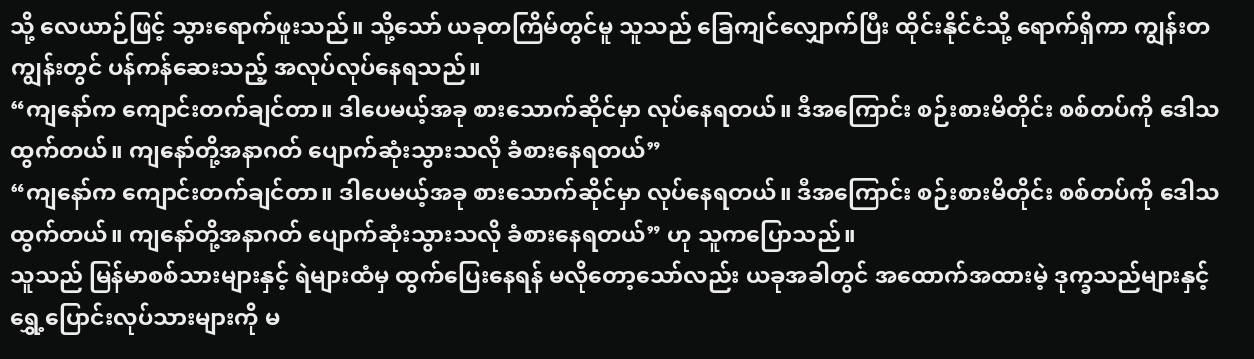သို့ လေယာဉ်ဖြင့် သွားရောက်ဖူးသည်။ သို့သော် ယခုတကြိမ်တွင်မူ သူသည် ခြေကျင်လျှောက်ပြီး ထိုင်းနိုင်ငံသို့ ရောက်ရှိကာ ကျွန်းတကျွန်းတွင် ပန်ကန်ဆေးသည့် အလုပ်လုပ်နေရသည်။
“ကျနော်က ကျောင်းတက်ချင်တာ။ ဒါပေမယ့်အခု စားသောက်ဆိုင်မှာ လုပ်နေရတယ်။ ဒီအကြောင်း စဉ်းစားမိတိုင်း စစ်တပ်ကို ဒေါသထွက်တယ်။ ကျနော်တို့အနာဂတ် ပျောက်ဆုံးသွားသလို ခံစားနေရတယ်”
“ကျနော်က ကျောင်းတက်ချင်တာ။ ဒါပေမယ့်အခု စားသောက်ဆိုင်မှာ လုပ်နေရတယ်။ ဒီအကြောင်း စဉ်းစားမိတိုင်း စစ်တပ်ကို ဒေါသထွက်တယ်။ ကျနော်တို့အနာဂတ် ပျောက်ဆုံးသွားသလို ခံစားနေရတယ်” ဟု သူကပြောသည်။
သူသည် မြန်မာစစ်သားများနှင့် ရဲများထံမှ ထွက်ပြေးနေရန် မလိုတော့သော်လည်း ယခုအခါတွင် အထောက်အထားမဲ့ ဒုက္ခသည်များနှင့် ရွှေ့ပြောင်းလုပ်သားများကို မ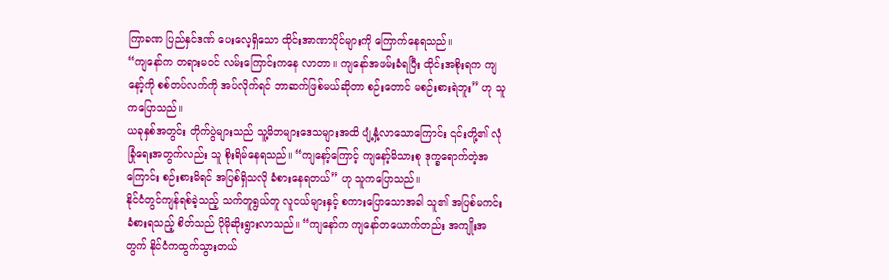ကြာခဏ ပြည်နှင်ဒဏ် ပေးလေ့ရှိသော ထိုင်းအာဏာပိုင်များကို ကြောက်နေရသည်။
“ကျနော်က တရားမဝင် လမ်းကြောင်းကနေ လာတာ။ ကျနော်အဖမ်းခံရပြီး ထိုင်းအစိုးရက ကျနော့်ကို စစ်တပ်လက်ကို အပ်လိုက်ရင် ဘာဆက်ဖြစ်မယ်ဆိုတာ စဉ်းတောင် မစဉ်းစားရဲဘူး” ဟု သူကပြောသည်။
ယခုနှစ်အတွင်း တိုက်ပွဲများသည် သူ့မိဘများဒေသများအထိ ပျံ့နှံ့လာသောကြောင်း ၎င်းတို့၏ လုံခြုံရေးအတွက်လည်း သူ စိုးရိမ်နေရသည်။ “ကျနော့်ကြောင့် ကျနော့်မိသားစု ဒုက္ခရောက်တဲ့အကြောင်း စဉ်းစားမိရင် အပြစ်ရှိသလို ခံစားနေရတယ်” ဟု သူကပြောသည်။
နိုင်ငံတွင်ကျန်ရစ်ခဲ့သည့် သက်တူရွယ်တူ လူငယ်များနှင့် စကားပြောသောအခါ သူ၏ အပြစ်မကင်းခံစားရသည့် စိတ်သည် ပိုမိုဆိုးရွားလာသည်။ “ကျနော်က ကျနော်တယောက်တည်း အကျိုးအတွက် နိုင်ငံကထွက်သွားတယ်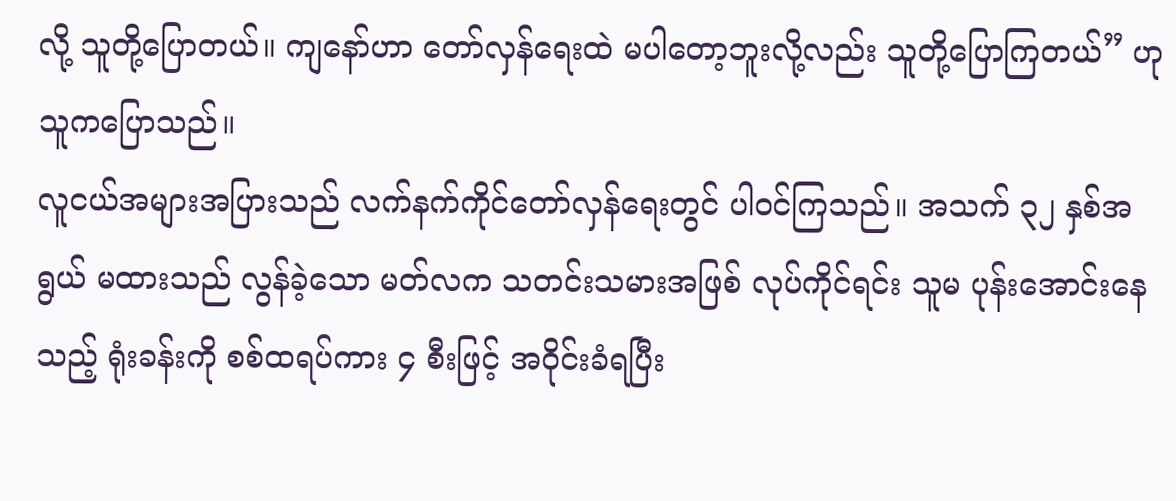လို့ သူတို့ပြောတယ်။ ကျနော်ဟာ တော်လှန်ရေးထဲ မပါတော့ဘူးလို့လည်း သူတို့ပြောကြတယ်” ဟု သူကပြောသည်။
လူငယ်အများအပြားသည် လက်နက်ကိုင်တော်လှန်ရေးတွင် ပါဝင်ကြသည်။ အသက် ၃၂ နှစ်အရွယ် မထားသည် လွန်ခဲ့သော မတ်လက သတင်းသမားအဖြစ် လုပ်ကိုင်ရင်း သူမ ပုန်းအောင်းနေသည့် ရုံးခန်းကို စစ်ထရပ်ကား ၄ စီးဖြင့် အဝိုင်းခံရပြီး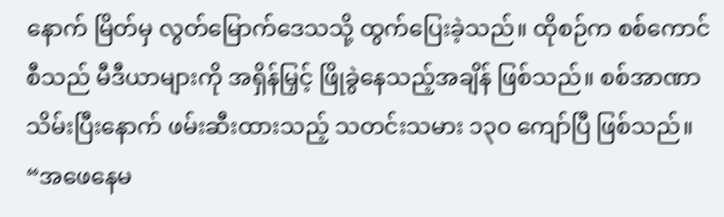နောက် မြိတ်မှ လွတ်မြောက်ဒေသသို့ ထွက်ပြေးခဲ့သည်။ ထိုစဉ်က စစ်ကောင်စီသည် မီဒီယာများကို အရှိန်မြှင့် ဖြိုခွဲနေသည့်အချိန် ဖြစ်သည်။ စစ်အာဏာသိမ်းပြီးနောက် ဖမ်းဆီးထားသည့် သတင်းသမား ၁၃၀ ကျော်ပြီ ဖြစ်သည်။
“အဖေနေမ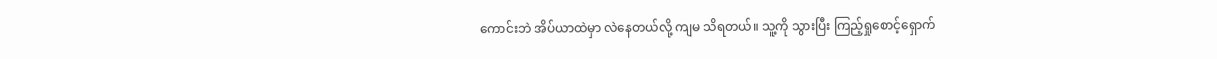ကောင်းဘဲ အိပ်ယာထဲမှာ လဲနေတယ်လို့ ကျမ သိရတယ်။ သူ့ကို သွားပြီး ကြည့်ရှုစောင့်ရှောက်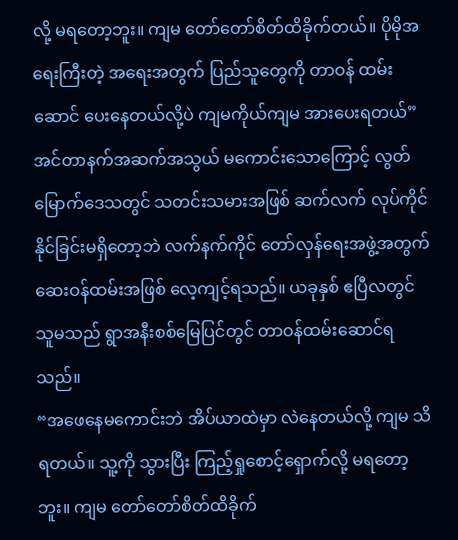လို့ မရတော့ဘူး။ ကျမ တော်တော်စိတ်ထိခိုက်တယ်။ ပိုမိုအရေးကြီးတဲ့ အရေးအတွက် ပြည်သူတွေကို တာဝန် ထမ်းဆောင် ပေးနေတယ်လို့ပဲ ကျမကိုယ်ကျမ အားပေးရတယ်”
အင်တာနက်အဆက်အသွယ် မကောင်းသောကြောင့် လွတ်မြောက်ဒေသတွင် သတင်းသမားအဖြစ် ဆက်လက် လုပ်ကိုင်နိုင်ခြင်းမရှိတော့ဘဲ လက်နက်ကိုင် တော်လှန်ရေးအဖွဲ့အတွက် ဆေးဝန်ထမ်းအဖြစ် လေ့ကျင့်ရသည်။ ယခုနှစ် ဧပြီလတွင် သူမသည် ရွာအနီးစစ်မြေပြင်တွင် တာဝန်ထမ်းဆောင်ရသည်။
“အဖေနေမကောင်းဘဲ အိပ်ယာထဲမှာ လဲနေတယ်လို့ ကျမ သိရတယ်။ သူ့ကို သွားပြီး ကြည့်ရှုစောင့်ရှောက်လို့ မရတော့ဘူး။ ကျမ တော်တော်စိတ်ထိခိုက်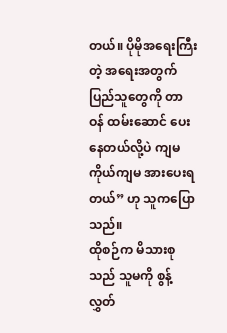တယ်။ ပိုမိုအရေးကြီးတဲ့ အရေးအတွက် ပြည်သူတွေကို တာဝန် ထမ်းဆောင် ပေးနေတယ်လို့ပဲ ကျမကိုယ်ကျမ အားပေးရတယ်” ဟု သူကပြောသည်။
ထိုစဉ်က မိသားစုသည် သူမကို စွန့်လွှတ်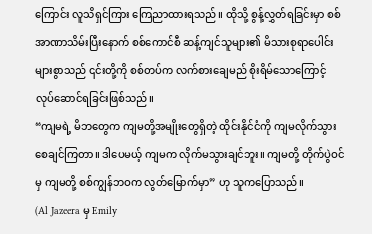ကြောင်း လူသိရှင်ကြား ကြေညာထားရသည်။ ထိုသို့ စွန့်လွှတ်ရခြင်းမှာ စစ်အာဏာသိမ်းပြီးနောက် စစ်ကောင်စီ ဆန့်ကျင်သူများ၏ မိသားစုရာပေါင်းများစွာသည် ၎င်းတို့ကို စစ်တပ်က လက်စားချေမည် စိုးရိမ်သောကြောင့် လုပ်ဆောင်ရခြင်းဖြစ်သည်။
“ကျမရဲ့ မိဘတွေက ကျမတို့အမျိုးတွေရှိတဲ့ ထိုင်းနိုင်ငံကို ကျမလိုက်သွားစေချင်ကြတာ။ ဒါပေမယ့် ကျမက လိုက်မသွားချင်ဘူး။ ကျမတို့ တိုက်ပွဲဝင်မှ ကျမတို့ စစ်ကျွန်ဘဝက လွတ်မြောက်မှာ” ဟု သူကပြောသည်။
(Al Jazeera မှ Emily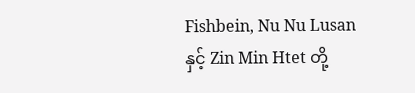Fishbein, Nu Nu Lusan နှင့် Zin Min Htet တို့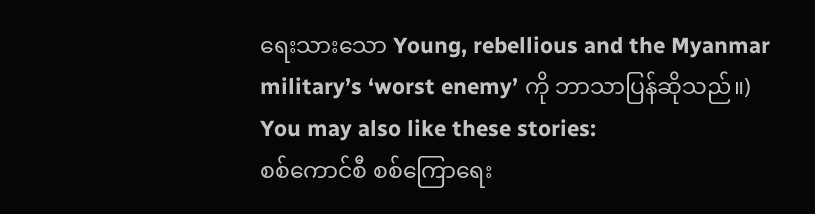ရေးသားသော Young, rebellious and the Myanmar military’s ‘worst enemy’ ကို ဘာသာပြန်ဆိုသည်။)
You may also like these stories:
စစ်ကောင်စီ စစ်ကြောရေး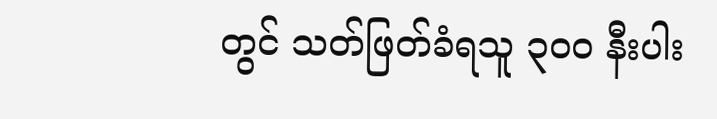တွင် သတ်ဖြတ်ခံရသူ ၃၀၀ နီးပါး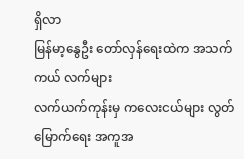ရှိလာ
မြန်မာ့နွေဦး တော်လှန်ရေးထဲက အသက်ကယ် လက်များ
လက်ယက်ကုန်းမှ ကလေးငယ်များ လွတ်မြောက်ရေး အကူအ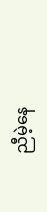ညီမဲ့နေ